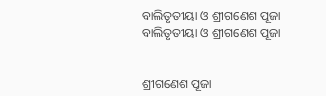ବାଲିତୃତୀୟା ଓ ଶ୍ରୀଗଣେଶ ପୂଜା
ବାଲିତୃତୀୟା ଓ ଶ୍ରୀଗଣେଶ ପୂଜା


ଶ୍ରୀଗଣେଶ ପୂଜା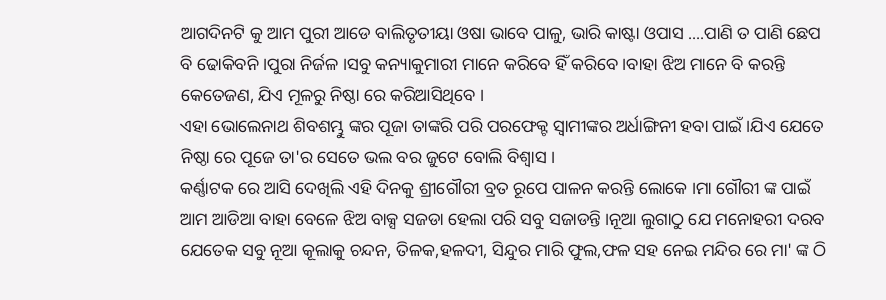ଆଗଦିନଟି କୁ ଆମ ପୁରୀ ଆଡେ ବାଲିତୃତୀୟା ଓଷା ଭାବେ ପାଳୁ, ଭାରି କାଷ୍ଟା ଓପାସ ....ପାଣି ତ ପାଣି ଛେପ ବି ଢୋକିବନି ।ପୁରା ନିର୍ଜଳ ।ସବୁ କନ୍ୟାକୁମାରୀ ମାନେ କରିବେ ହିଁ କରିବେ ।ବାହା ଝିଅ ମାନେ ବି କରନ୍ତି କେତେଜଣ, ଯିଏ ମୂଳରୁ ନିଷ୍ଠା ରେ କରିଆସିଥିବେ ।
ଏହା ଭୋଲେନାଥ ଶିବଶମ୍ଭୁ ଙ୍କର ପୂଜା ତାଙ୍କରି ପରି ପରଫେକ୍ଟ ସ୍ବାମୀଙ୍କର ଅର୍ଧାଙ୍ଗିନୀ ହବା ପାଇଁ ।ଯିଏ ଯେତେ ନିଷ୍ଠା ରେ ପୂଜେ ତା'ର ସେତେ ଭଲ ବର ଜୁଟେ ବୋଲି ବିଶ୍ବାସ ।
କର୍ଣ୍ଣାଟକ ରେ ଆସି ଦେଖିଲି ଏହି ଦିନକୁ ଶ୍ରୀଗୌରୀ ବ୍ରତ ରୂପେ ପାଳନ କରନ୍ତି ଲୋକେ ।ମା ଗୌରୀ ଙ୍କ ପାଇଁ ଆମ ଆଡିଆ ବାହା ବେଳେ ଝିଅ ବାକ୍ସ ସଜଡା ହେଲା ପରି ସବୁ ସଜାଡନ୍ତି ।ନୂଆ ଲୁଗାଠୁ ଯେ ମନୋହରୀ ଦରବ ଯେତେକ ସବୁ ନୂଆ କୂଲାକୁ ଚନ୍ଦନ, ତିଳକ,ହଳଦୀ, ସିନ୍ଦୁର ମାରି ଫୁଲ,ଫଳ ସହ ନେଇ ମନ୍ଦିର ରେ ମା' ଙ୍କ ଠି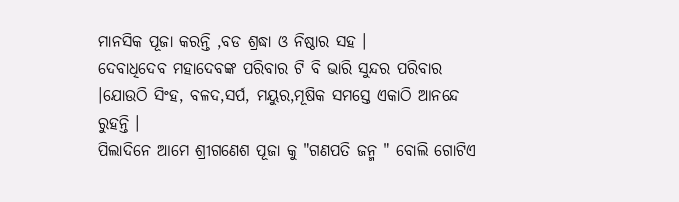ମାନସିକ ପୂଜା କରନ୍ତି ,ବଡ ଶ୍ରଦ୍ଧା ଓ ନିଷ୍ଠାର ସହ ।
ଦେବାଧିଦେବ ମହାଦେବଙ୍କ ପରିବାର ଟି ବି ଭାରି ସୁନ୍ଦର ପରିବାର ।ଯୋଉଠି ସିଂହ, ବଳଦ,ସର୍ପ, ମୟୁର,ମୂଷିକ ସମସ୍ତେ ଏକାଠି ଆନନ୍ଦେ ରୁହନ୍ତି ।
ପିଲାଦିନେ ଆମେ ଶ୍ରୀଗଣେଶ ପୂଜା କୁ "ଗଣପତି ଜନ୍ମ " ବୋଲି ଗୋଟିଏ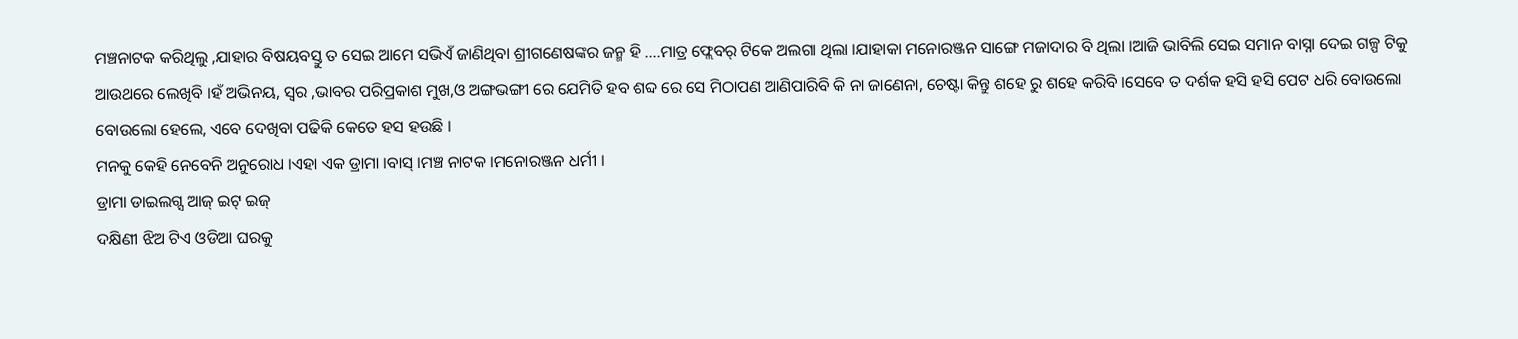ମଞ୍ଚନାଟକ କରିଥିଲୁ ,ଯାହାର ବିଷୟବସ୍ତୁ ତ ସେଇ ଆମେ ସଭିଏଁ ଜାଣିଥିବା ଶ୍ରୀଗଣେଷଙ୍କର ଜନ୍ମ ହି ....ମାତ୍ର ଫ୍ଲେବର୍ ଟିକେ ଅଲଗା ଥିଲା ।ଯାହାକା ମନୋରଞ୍ଜନ ସାଙ୍ଗେ ମଜାଦାର ବି ଥିଲା ।ଆଜି ଭାବିଲି ସେଇ ସମାନ ବାସ୍ନା ଦେଇ ଗଳ୍ପ ଟିକୁ ଆଉଥରେ ଲେଖିବି ।ହଁ ଅଭିନୟ, ସ୍ବର ,ଭାବର ପରିପ୍ରକାଶ ମୁଖ,ଓ ଅଙ୍ଗଭଙ୍ଗୀ ରେ ଯେମିତି ହବ ଶବ୍ଦ ରେ ସେ ମିଠାପଣ ଆଣିପାରିବି କି ନା ଜାଣେନା, ଚେଷ୍ଟା କିନ୍ତୁ ଶହେ ରୁ ଶହେ କରିବି ।ସେବେ ତ ଦର୍ଶକ ହସି ହସି ପେଟ ଧରି ବୋଉଲୋ ବୋଉଲୋ ହେଲେ, ଏବେ ଦେଖିବା ପଢିକି କେତେ ହସ ହଉଛି ।
ମନକୁ କେହି ନେବେନି ଅନୁରୋଧ ।ଏହା ଏକ ଡ୍ରାମା ।ବାସ୍ ।ମଞ୍ଚ ନାଟକ ।ମନୋରଞ୍ଜନ ଧର୍ମୀ ।
ଡ୍ରାମା ଡାଇଲଗ୍ସ ଆଜ୍ ଇଟ୍ ଇଜ୍
ଦକ୍ଷିଣୀ ଝିଅ ଟିଏ ଓଡିଆ ଘରକୁ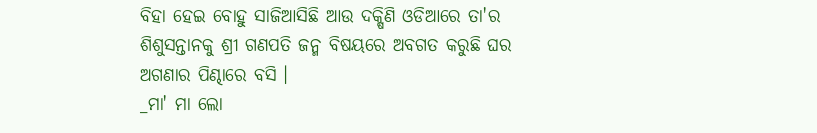ବିହା ହେଇ ବୋହୁ ସାଜିଆସିଛି ଆଉ ଦକ୍ଷିଣି ଓଡିଆରେ ତା'ର ଶିଶୁସନ୍ତାନକୁ ଶ୍ରୀ ଗଣପତି ଜନ୍ମ ବିଷୟରେ ଅବଗତ କରୁଛି ଘର ଅଗଣାର ପିଣ୍ଢାରେ ବସି ।
_ମା' ମା ଲୋ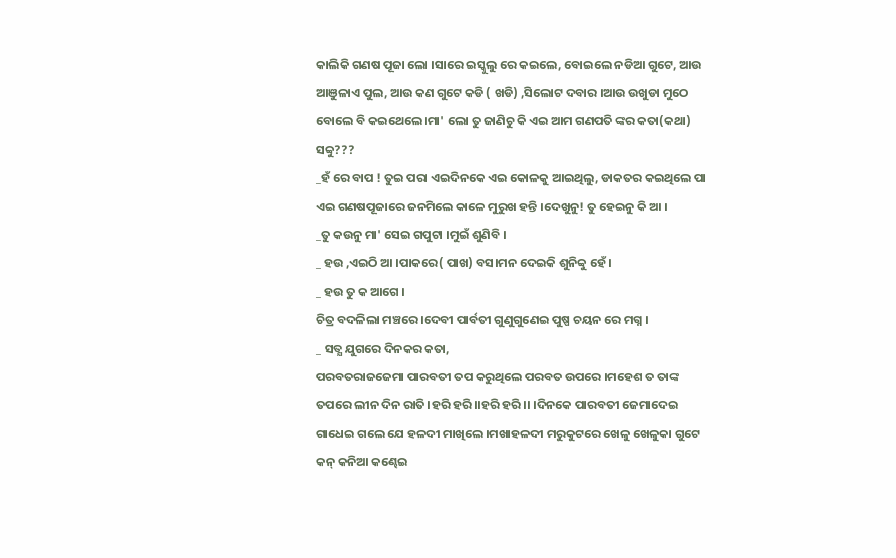କାଲିକି ଗଣଷ ପୂଜା ଲୋ ।ସାରେ ଇସ୍କୁଲୁ ରେ କଇଲେ, ବୋଇଲେ ନଡିଆ ଗୁଟେ, ଆଉ ଆଞୁଳାଏ ପୁଲ, ଆଉ କଣ ଗୁଟେ କଡି ( ଖଡି) ,ସିଲୋଟ ଦବାର ।ଆଉ ଉଖୁଡା ମୁଠେ ବୋଲେ ବି କଇଥେଲେ ।ମା' ଲୋ ତୁ ଜାଣିଚୁ କି ଏଇ ଆମ ଗଣପତି ଙ୍କର କତା(କଥା) ସବ୍ବୁ???
_ହଁ ରେ ବାପ ! ତୁଇ ପରା ଏଇଦିନକେ ଏଇ କୋଳକୁ ଆଇଥିଲୁ, ଡାକତର କଇଥିଲେ ପା ଏଇ ଗଣଷପୂଜାରେ ଜନମିଲେ କାଳେ ମୁରୁଖ ହନ୍ତି ।ଦେଖୁନୁ! ତୁ ହେଇନୁ କି ଆ ।
_ତୁ କଉନୁ ମା' ସେଇ ଗପୁଟା ।ମୁଇଁ ଶୁଣିବି ।
_ ହଉ ,ଏଇଠି ଆ ।ପାକରେ( ପାଖ) ବସ।ମନ ଦେଇକି ଶୁନିବ୍ବୁ ହେଁ ।
_ ହଉ ତୁ କ ଆଗେ ।
ଚିତ୍ର ବଦଳିଲା ମଞ୍ଚରେ ।ଦେବୀ ପାର୍ବତୀ ଗୁଣୁଗୁଣେଇ ପୁଷ୍ପ ଚୟନ ରେ ମଗ୍ନ ।
_ ସତ୍ଯ ଯୁଗରେ ଦିନକର କତା,
ପରବତରାଜଜେମା ପାରବତୀ ତପ କରୁଥିଲେ ପରବତ ଉପରେ ।ମହେଶ ତ ତାଙ୍କ ତପରେ ଲୀନ ଦିନ ରାତି ।ହରି ହରି।।ହରି ହରି ।। ।ଦିନକେ ପାରବତୀ ଜେମାଦେଇ ଗାଧେଇ ଗଲେ ଯେ ହଳଦୀ ମାଖିଲେ ।ମଖାହଳଦୀ ମରୁକୁଟରେ ଖେଳୁ ଖେଳୁକା ଗୁଟେ କନ୍ କନିଆ କଣ୍ଢେଇ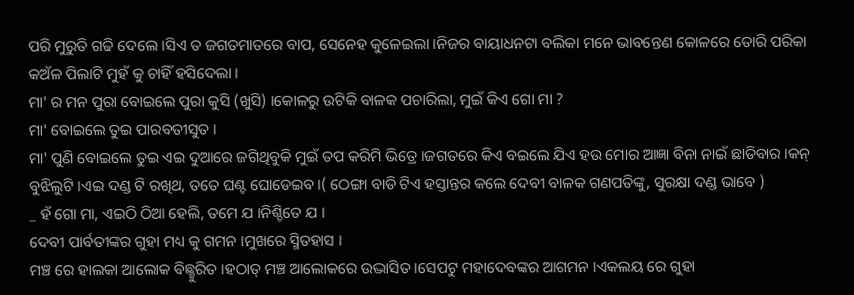ପରି ମୁରୁତି ଗଢି ଦେଲେ ।ସିଏ ତ ଜଗତମାତରେ ବାପ, ସେନେହ କୁଳେଇଲା ।ନିଜର ବାୟାଧନଟା ବଲିକା ମନେ ଭାବନ୍ତେଣ କୋଳରେ ତୋରି ପରିକା କଅଁଳ ପିଲାଟି ମୁହଁ କୁ ଚାହିଁ ହସିଦେଲା ।
ମା' ର ମନ ପୁରା ବୋଇଲେ ପୁରା କୁସି (ଖୁସି) ।କୋଳରୁ ଉଟିକି ବାଳକ ପଚାରିଲା, ମୁଇଁ କିଏ ଗୋ ମା ?
ମା' ବୋଇଲେ ତୁଇ ପାରବତୀସୁତ ।
ମା' ପୁଣି ବୋଇଲେ ତୁଇ ଏଇ ଦୁଆରେ ଜଗିଥିବୁକି ମୁଇଁ ତପ କରିମି ଭିତ୍ରେ ।ଜଗତରେ କିଏ ବଇଲେ ଯିଏ ହଉ ମୋର ଆଜ୍ଞା ବିନା ନାଇଁ ଛାଡିବାର ।କନ୍ ବୁଝିଲୁଟି ।ଏଇ ଦଣ୍ଡ ଟି ରଖିଥ, ତତେ ଘଣ୍ଟ ଘୋଡେଇବ ।( ଠେଙ୍ଗା ବାଡି ଟିଏ ହସ୍ତାନ୍ତର କଲେ ଦେବୀ ବାଳକ ଗଣପତିଙ୍କୁ, ସୁରକ୍ଷା ଦଣ୍ଡ ଭାବେ )
_ ହଁ ଗୋ ମା, ଏଇଠି ଠିଆ ହେଲି, ତମେ ଯ ।ନିଶ୍ଚିତେ ଯ ।
ଦେବୀ ପାର୍ବତୀଙ୍କର ଗୁହା ମଧ୍ୟ କୁ ଗମନ ।ମୁଖରେ ସ୍ମିତହାସ ।
ମଞ୍ଚ ରେ ହାଲକା ଆଲୋକ ବିଛ୍ଛୁରିତ ।ହଠାତ୍ ମଞ୍ଚ ଆଲୋକରେ ଉଦ୍ଭାସିତ ।ସେପଟୁ ମହାଦେବଙ୍କର ଆଗମନ ।ଏକଲୟ ରେ ଗୁହା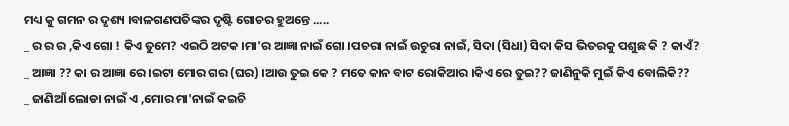ମଧ୍ୟ କୁ ଗମନ ର ଦୃଶ୍ୟ ।ବାଳଗଣପତିଙ୍କର ଦୃଷ୍ଟି ଗୋଚର ହୁଅନ୍ତେ .....
_ ର ର ର ,କିଏ ଗୋ ! କିଏ ତୁମେ? ଏଇଠି ଅଟକ ।ମା'ର ଆଜ୍ଞା ନାଇଁ ଗୋ ।ପଚରା ନାଇଁ ଉଚୁରା ନାଇଁ, ସିଦା (ସିଧା) ସିଦା କିସ ଭିତରକୁ ପଶୁଛ କି ? କାଏଁ?
_ ଆଜ୍ଞା ?? କା ର ଆଜ୍ଞା ରେ ।ଇଟା ମୋର ଗର (ଘର) ।ଆଉ ତୁଇ କେ ? ମତେ କାନ ବାଟ ରୋକିଆର ।କିଏ ରେ ତୁଇ?? ଜାଣିନୁକି ମୁଇଁ କିଏ ବୋଲିକି??
_ ଜାଣିଆଁ ଲୋଡା ନାଇଁ ଏ ,ମୋର ମା'ନାଇଁ କଇଚି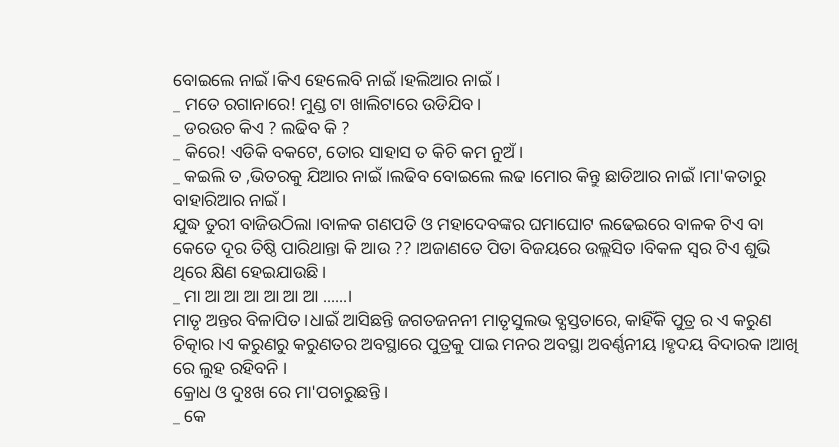ବୋଇଲେ ନାଇଁ ।କିଏ ହେଲେବି ନାଇଁ ।ହଲିଆର ନାଇଁ ।
_ ମତେ ରଗାନାରେ! ମୁଣ୍ଡ ଟା ଖାଲିଟାରେ ଉଡିଯିବ ।
_ ଡରଉଚ କିଏ ? ଲଢିବ କି ?
_ କିରେ! ଏଡିକି ବକଟେ, ତୋର ସାହାସ ତ କିଚି କମ ନୁଅଁ ।
_ କଇଲି ତ ,ଭିତରକୁ ଯିଆର ନାଇଁ ।ଲଢିବ ବୋଇଲେ ଲଢ ।ମୋର କିନ୍ତୁ ଛାଡିଆର ନାଇଁ ।ମା'କତାରୁ ବାହାରିଆର ନାଇଁ ।
ଯୁଦ୍ଧ ତୁରୀ ବାଜିଉଠିଲା ।ବାଳକ ଗଣପତି ଓ ମହାଦେବଙ୍କର ଘମାଘୋଟ ଲଢେଇରେ ବାଳକ ଟିଏ ବା କେତେ ଦୂର ତିଷ୍ଠି ପାରିଥାନ୍ତା କି ଆଉ ?? ।ଅଜାଣତେ ପିତା ବିଜୟରେ ଉଲ୍ଲସିତ ।ବିକଳ ସ୍ବର ଟିଏ ଶୁଭି ଥିରେ କ୍ଷିଣ ହେଇଯାଉଛି ।
_ ମା ଆ ଆ ଆ ଆ ଆ ଆ ......।
ମାତୃ ଅନ୍ତର ବିଳାପିତ ।ଧାଇଁ ଆସିଛନ୍ତି ଜଗତଜନନୀ ମାତୃସୁଲଭ ବ୍ଯସ୍ତତାରେ, କାହିଁକି ପୁତ୍ର ର ଏ କରୁଣ ଚିତ୍କାର ।ଏ କରୁଣରୁ କରୁଣତର ଅବସ୍ଥାରେ ପୁତ୍ରକୁ ପାଇ ମନର ଅବସ୍ଥା ଅବର୍ଣ୍ଣନୀୟ ।ହୃଦୟ ବିଦାରକ ।ଆଖି ରେ ଲୁହ ରହିବନି ।
କ୍ରୋଧ ଓ ଦୁଃଖ ରେ ମା'ପଚାରୁଛନ୍ତି ।
_ କେ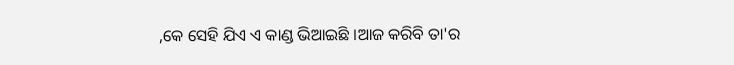,କେ ସେହି ଯିଏ ଏ କାଣ୍ଡ ଭିଆଇଛି ।ଆଜ କରିବି ତା'ର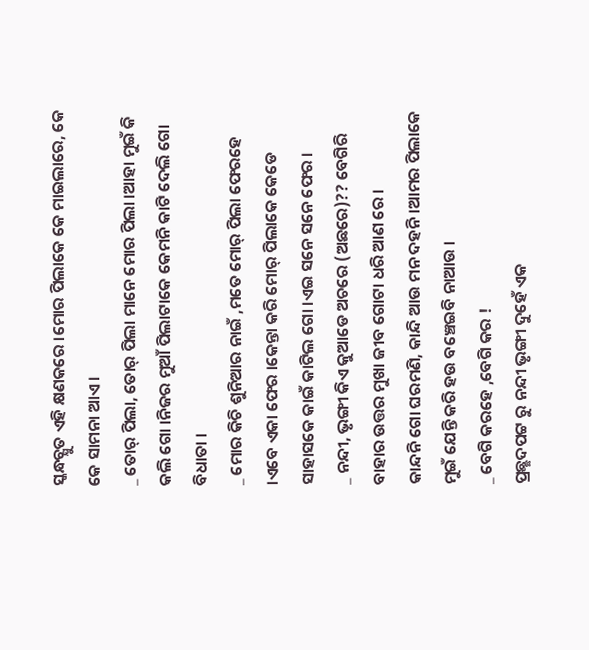ସ୍କନ୍ଧଚ୍ଯୁତ ଏହି କ୍ଷଣକରେ ।ମୋର ପିଲାକେ କେ ମାଇଲାରେ, କେ କେ ସାମନା ଆଏ ।
_ ତୋର୍ ପିଲା, ତୋର୍ ପିଲା ମାନେ ମୋର ପିଲା ।ଆହା ମୁଇଁ କି କଲି ଗୋ ।ନିଜର ମୁଆଁ ପିଲାଟାକେ କେମନି କାଟି ଦେଲି ଗୋ ବିଧାତା ।
_ ମୋର କିଚି ଶୁନିଆର ନାଇଁ ,ମତେ ମୋର୍ ପିଲା ଫେରହେ ।ଏବେ ଏକା ଫେର ।କେନ୍ତା କରି ମୋର୍ ପିଲାକେ କେଡେ ସାହାସକେ କାଇଁ କାଟିଲ ଗୋ ।ଏଇ ସନେ ସନେ ଫେର ।
_ ନନ୍ଦୀ, ଭୃଙ୍ଗୀ କିଏ କୁଆଡେ ଅଚରେ (ଅଛରେ)?? ବେଗିରି ବାହାର ଉତ୍ତର ମୁଖା ଜୀବ ଗୋଟା ଧରି ଆଣ ରେ ।
କାନ୍ଦନି ଗୋ ଘରମଣି, କାନ୍ଦି ଆଉ ମନ ଦହନି ।ଆମର ପିଲାକେ ମୁଇଁ ଯେନ୍ତି କରି ହଉ ବଞ୍ଚେଇବି ନାଆଉ ।
_ ବେଗି କରହେ ,ବେଗି କର !
ପ୍ରଛ୍ଛଦପଟ୍ଟ ରୁ ନନ୍ଦୀ ଭୃଙ୍ଗୀ ଦୁହେଁ ଏକ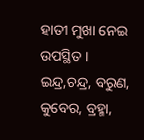ହାତୀ ମୁଖା ନେଇ ଉପସ୍ଥିତ ।
ଇନ୍ଦ୍ର,ଚନ୍ଦ୍ର, ବରୁଣ, କୁବେର, ବ୍ରହ୍ମା,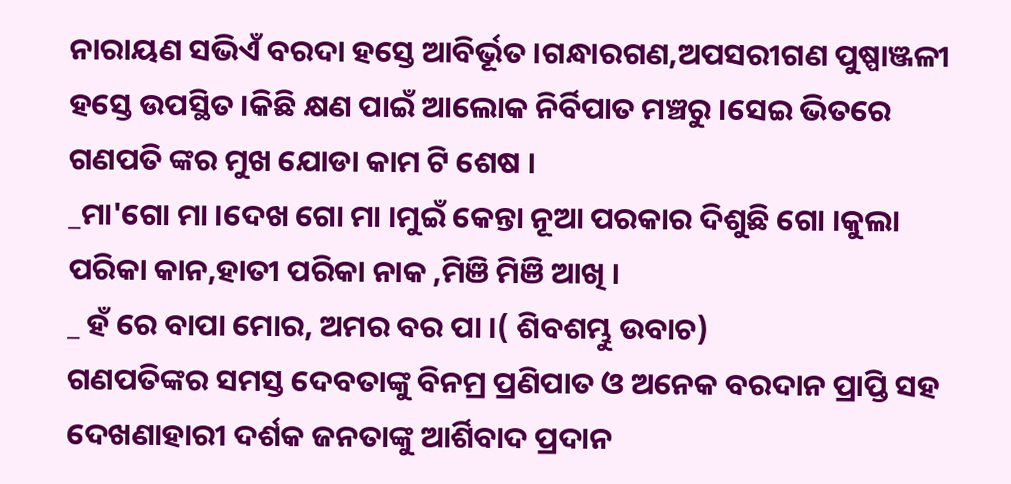ନାରାୟଣ ସଭିଏଁ ବରଦା ହସ୍ତେ ଆବିର୍ଭୂତ ।ଗନ୍ଧାରଗଣ,ଅପସରୀଗଣ ପୁଷ୍ପାଞ୍ଜଳୀ ହସ୍ତେ ଉପସ୍ଥିତ ।କିଛି କ୍ଷଣ ପାଇଁ ଆଲୋକ ନିର୍ବିପାତ ମଞ୍ଚରୁ ।ସେଇ ଭିତରେ ଗଣପତି ଙ୍କର ମୁଖ ଯୋଡା କାମ ଟି ଶେଷ ।
_ମା'ଗୋ ମା ।ଦେଖ ଗୋ ମା ।ମୁଇଁ କେନ୍ତା ନୂଆ ପରକାର ଦିଶୁଛି ଗୋ ।କୁଲା ପରିକା କାନ,ହାତୀ ପରିକା ନାକ ,ମିଞି ମିଞି ଆଖି ।
_ ହଁ ରେ ବାପା ମୋର, ଅମର ବର ପା ।( ଶିବଶମ୍ଭୁ ଉବାଚ)
ଗଣପତିଙ୍କର ସମସ୍ତ ଦେବତାଙ୍କୁ ବିନମ୍ର ପ୍ରଣିପାତ ଓ ଅନେକ ବରଦାନ ପ୍ରାପ୍ତି ସହ ଦେଖଣାହାରୀ ଦର୍ଶକ ଜନତାଙ୍କୁ ଆର୍ଶିବାଦ ପ୍ରଦାନ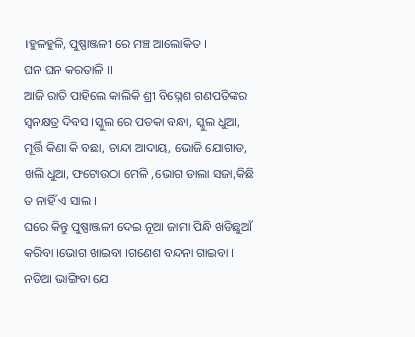।ହୁଳହୁଳି, ପୁଷ୍ପାଞ୍ଜଳୀ ରେ ମଞ୍ଚ ଆଲୋକିତ ।
ଘନ ଘନ କରତାଳି ।।
ଆଜି ରାତି ପାହିଲେ କାଲିକି ଶ୍ରୀ ବିଘ୍ନେଶ ଗଣପତିଙ୍କର ସ୍ବନକ୍ଷତ୍ର ଦିବସ ।ସ୍କୁଲ ରେ ପତକା ବନ୍ଧା, ସ୍କୁଲ ଧୁଆ, ମୂର୍ତ୍ତି କିଣା କି ବଛା, ଚାନ୍ଦା ଆଦାୟ, ଭୋଜି ଯୋଗାଡ, ଖଲି ଧୁଆ, ଫଟୋଉଠା ମେଳି ,ଭୋଗ ଡାଲା ସଜା,କିଛି ତ ନାହିଁ ଏ ସାଲ ।
ଘରେ କିନ୍ତୁ ପୁଷ୍ପାଞ୍ଜଳୀ ଦେଇ ନୂଆ ଜାମା ପିନ୍ଧି ଖଡିଛୁଆଁ କରିବା ।ଭୋଗ ଖାଇବା ।ଗଣେଶ ବନ୍ଦନା ଗାଇବା ।
ନଡିଆ ଭାଙ୍ଗିବା ଯେ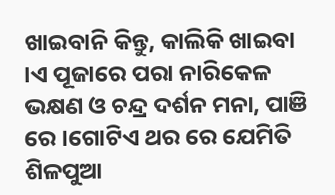ଖାଇବାନି କିନ୍ତୁ, କାଲିକି ଖାଇବା ।ଏ ପୂଜାରେ ପରା ନାରିକେଳ ଭକ୍ଷଣ ଓ ଚନ୍ଦ୍ର ଦର୍ଶନ ମନା, ପାଞି ରେ ।ଗୋଟିଏ ଥର ରେ ଯେମିତି ଶିଳପୁଆ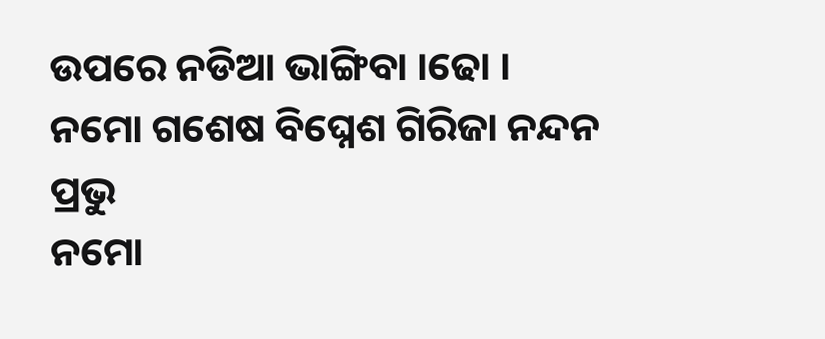ଉପରେ ନଡିଆ ଭାଙ୍ଗିବା ।ଢୋ ।
ନମୋ ଗଶେଷ ବିଘ୍ନେଶ ଗିରିଜା ନନ୍ଦନ ପ୍ରଭୁ
ନମୋ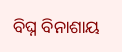ବିଘ୍ନ ବିନାଶାୟ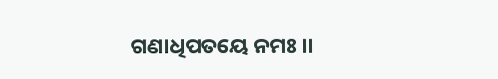ଗଣାଧିପତୟେ ନମଃ ।।